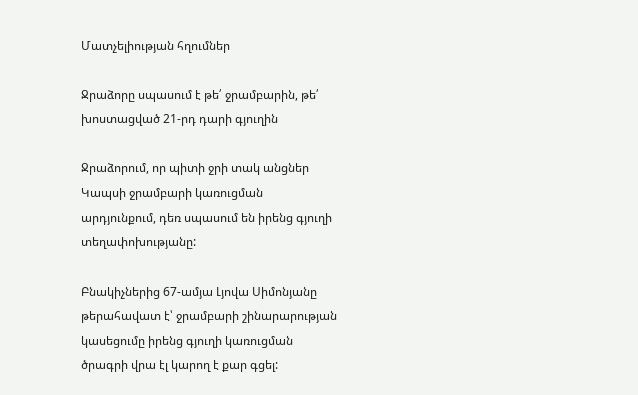Մատչելիության հղումներ

Ջրաձորը սպասում է թե՛ ջրամբարին, թե՛ խոստացված 21-րդ դարի գյուղին

Ջրաձորում, որ պիտի ջրի տակ անցներ Կապսի ջրամբարի կառուցման արդյունքում, դեռ սպասում են իրենց գյուղի տեղափոխությանը:

Բնակիչներից 67-ամյա Լյովա Սիմոնյանը թերահավատ է՝ ջրամբարի շինարարության կասեցումը իրենց գյուղի կառուցման ծրագրի վրա էլ կարող է քար գցել: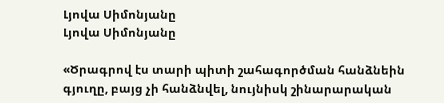Լյովա Սիմոնյանը
Լյովա Սիմոնյանը

«Ծրագրով էս տարի պիտի շահագործման հանձնեին գյուղը, բայց չի հանձնվել, նույնիսկ շինարարական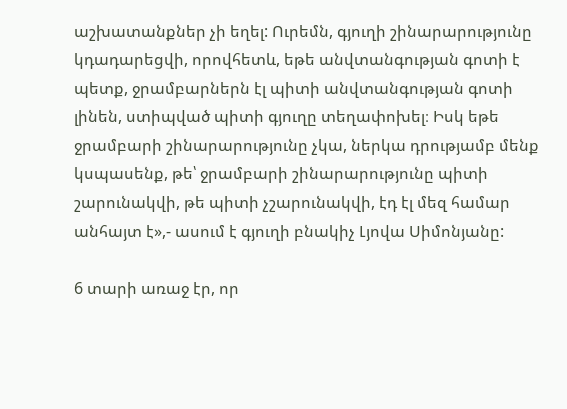աշխատանքներ չի եղել: Ուրեմն, գյուղի շինարարությունը կդադարեցվի, որովհետև, եթե անվտանգության գոտի է պետք, ջրամբարներն էլ պիտի անվտանգության գոտի լինեն, ստիպված պիտի գյուղը տեղափոխել։ Իսկ եթե ջրամբարի շինարարությունը չկա, ներկա դրությամբ մենք կսպասենք, թե՝ ջրամբարի շինարարությունը պիտի շարունակվի, թե պիտի չշարունակվի, էդ էլ մեզ համար անհայտ է»,- ասում է գյուղի բնակիչ Լյովա Սիմոնյանը:

6 տարի առաջ էր, որ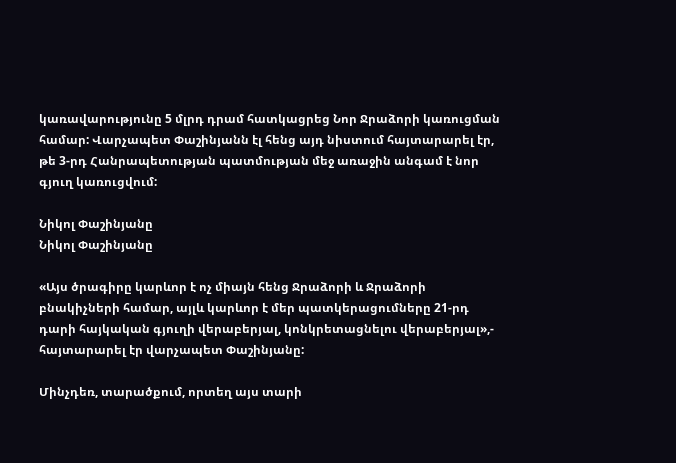կառավարությունը 5 մլրդ դրամ հատկացրեց Նոր Ջրաձորի կառուցման համար: Վարչապետ Փաշինյանն էլ հենց այդ նիստում հայտարարել էր, թե 3-րդ Հանրապետության պատմության մեջ առաջին անգամ է նոր գյուղ կառուցվում:

Նիկոլ Փաշինյանը
Նիկոլ Փաշինյանը

«Այս ծրագիրը կարևոր է ոչ միայն հենց Ջրաձորի և Ջրաձորի բնակիչների համար, այլև կարևոր է մեր պատկերացումները 21-րդ դարի հայկական գյուղի վերաբերյալ, կոնկրետացնելու վերաբերյալ»,- հայտարարել էր վարչապետ Փաշինյանը:

Մինչդեռ, տարածքում, որտեղ այս տարի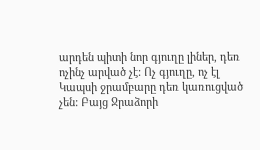արդեն պիտի նոր գյուղը լիներ, դեռ ոչինչ արված չէ: Ոչ գյուղը, ոչ էլ Կապսի ջրամբարը դեռ կառուցված չեն: Բայց Ջրաձորի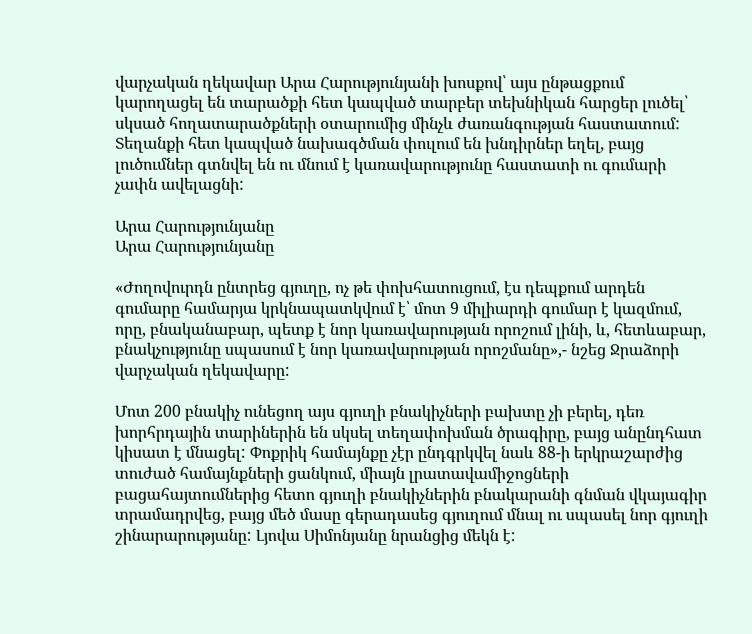վարչական ղեկավար Արա Հարությունյանի խոսքով՝ այս ընթացքում կարողացել են տարածքի հետ կապված տարբեր տեխնիկան հարցեր լուծել՝ սկսած հողատարածքների օտարումից մինչև ժառանգության հաստատում: Տեղանքի հետ կապված նախագծման փուլում են խնդիրներ եղել, բայց լուծումներ գտնվել են ու մնում է կառավարությունը հաստատի ու գումարի չափն ավելացնի:

Արա Հարությունյանը
Արա Հարությունյանը

«Ժողովուրդն ընտրեց գյուղը, ոչ թե փոխհատուցում, էս դեպքում արդեն գումարը համարյա կրկնապատկվում է՝ մոտ 9 միլիարդի գումար է կազմում, որը, բնականաբար, պետք է նոր կառավարության որոշում լինի, և, հետևաբար, բնակչությունը սպասում է նոր կառավարության որոշմանը»,- նշեց Ջրաձորի վարչական ղեկավարը:

Մոտ 200 բնակիչ ունեցող այս գյուղի բնակիչների բախտը չի բերել, դեռ խորհրդային տարիներին են սկսել տեղափոխման ծրագիրը, բայց անընդհատ կիսատ է մնացել: Փոքրիկ համայնքը չէր ընդգրկվել նաև 88-ի երկրաշարժից տուժած համայնքների ցանկում, միայն լրատավամիջոցների բացահայտումներից հետո գյուղի բնակիչներին բնակարանի գնման վկայագիր տրամադրվեց, բայց մեծ մասը գերադասեց գյուղում մնալ ու սպասել նոր գյուղի շինարարությանը: Լյովա Սիմոնյանը նրանցից մեկն է: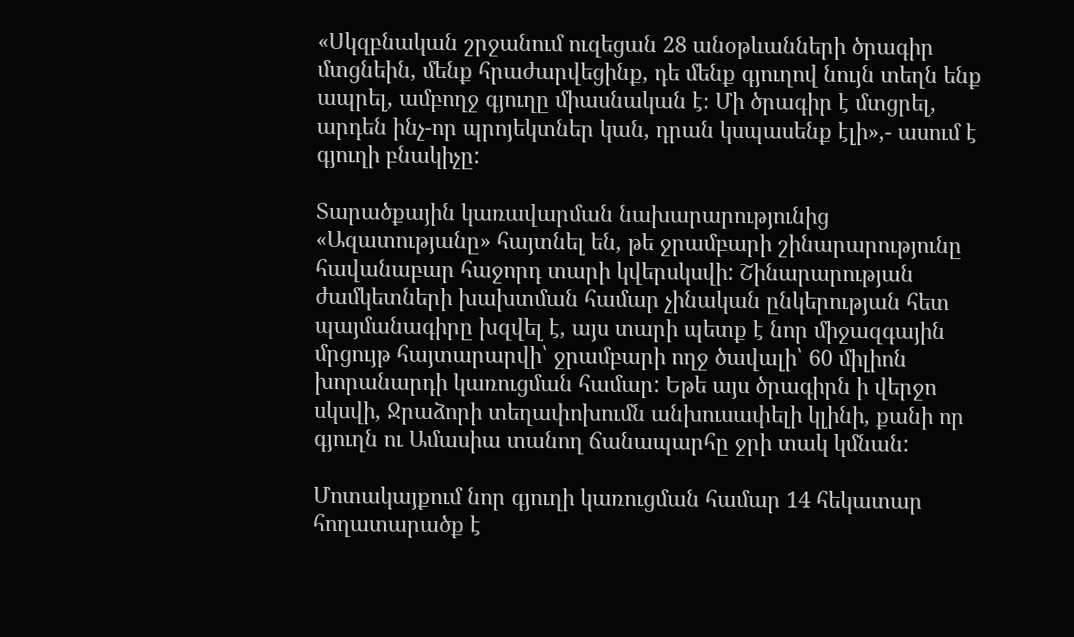«Սկզբնական շրջանում ուզեցան 28 անօթևանների ծրագիր մտցնեին, մենք հրաժարվեցինք, դե մենք գյուղով նույն տեղն ենք ապրել, ամբողջ գյուղը միասնական է։ Մի ծրագիր է մտցրել, արդեն ինչ-որ պրոյեկտներ կան, դրան կսպասենք էլի»,- ասում է գյուղի բնակիչը:

Տարածքային կառավարման նախարարությունից «Ազատությանը» հայտնել են, թե ջրամբարի շինարարությունը հավանաբար հաջորդ տարի կվերսկսվի: Շինարարության ժամկետների խախտման համար չինական ընկերության հետ պայմանագիրը խզվել է, այս տարի պետք է նոր միջազգային մրցույթ հայտարարվի՝ ջրամբարի ողջ ծավալի՝ 60 միլիոն խորանարդի կառուցման համար: Եթե այս ծրագիրն ի վերջո սկսվի, Ջրաձորի տեղափոխումն անխուսափելի կլինի, քանի որ գյուղն ու Ամասիա տանող ճանապարհը ջրի տակ կմնան:

Մոտակայքում նոր գյուղի կառուցման համար 14 հեկատար հողատարածք է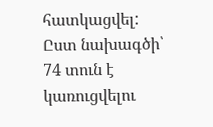հատկացվել: Ըստ նախագծի՝ 74 տուն է կառուցվելու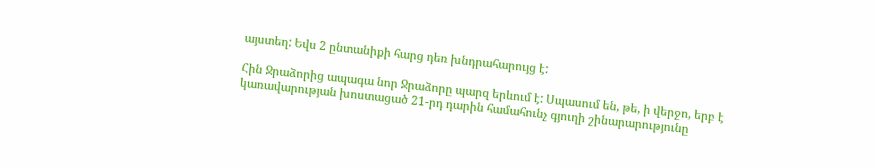այստեղ: Եվս 2 ընտանիքի հարց դեռ խնդրահարույց է:

Հին Ջրաձորից ապագա նոր Ջրաձորը պարզ երևում է: Սպասում են, թե, ի վերջո, երբ է կառավարության խոստացած 21-րդ դարին համահունչ գյուղի շինարարությունը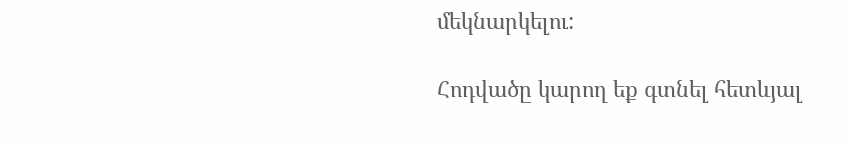մեկնարկելու:

Հոդվածը կարող եք գտնել հետևյալ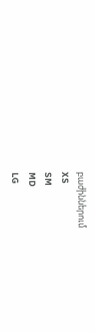բաժիններում
XS
SM
MD
LG